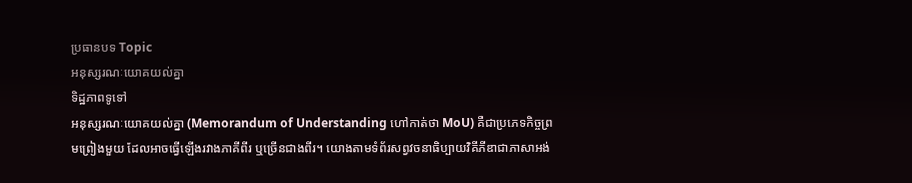ប្រធានបទ Topic
អនុស្សរណៈយោគយល់គ្នា
ទិដ្ឋភាពទូទៅ
អនុស្សរណៈយោគយល់គ្នា (Memorandum of Understanding ហៅកាត់ថា MoU) គឺជាប្រភេទកិច្ចព្រមព្រៀងមួយ ដែលអាចធ្វើឡើងរវាងភាគីពីរ ឬច្រើនជាងពីរ។ យោងតាមទំព័រសព្វវចនាធិប្បាយវិគីភីឌាជាភាសាអង់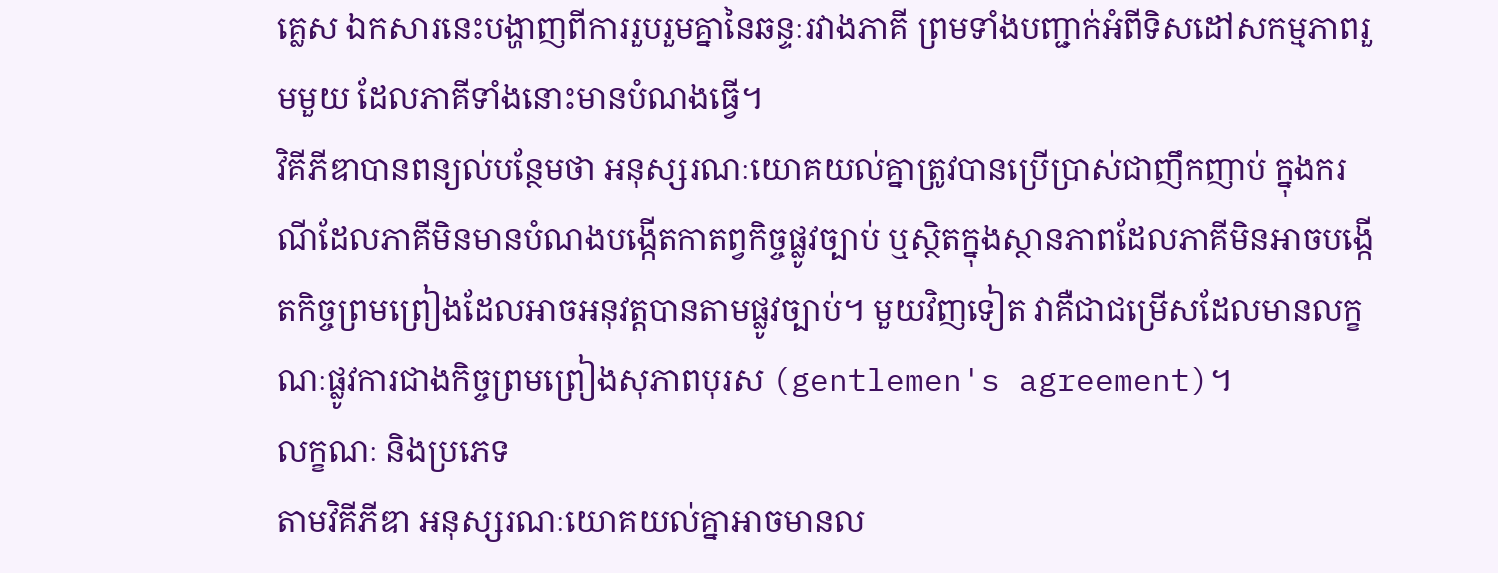គ្លេស ឯកសារនេះបង្ហាញពីការរួបរួមគ្នានៃឆន្ទៈរវាងភាគី ព្រមទាំងបញ្ជាក់អំពីទិសដៅសកម្មភាពរួមមួយ ដែលភាគីទាំងនោះមានបំណងធ្វើ។
វិគីភីឌាបានពន្យល់បន្ថែមថា អនុស្សរណៈយោគយល់គ្នាត្រូវបានប្រើប្រាស់ជាញឹកញាប់ ក្នុងករណីដែលភាគីមិនមានបំណងបង្កើតកាតព្វកិច្ចផ្លូវច្បាប់ ឬស្ថិតក្នុងស្ថានភាពដែលភាគីមិនអាចបង្កើតកិច្ចព្រមព្រៀងដែលអាចអនុវត្តបានតាមផ្លូវច្បាប់។ មួយវិញទៀត វាគឺជាជម្រើសដែលមានលក្ខណៈផ្លូវការជាងកិច្ចព្រមព្រៀងសុភាពបុរស (gentlemen's agreement)។
លក្ខណៈ និងប្រភេទ
តាមវិគីភីឌា អនុស្សរណៈយោគយល់គ្នាអាចមានល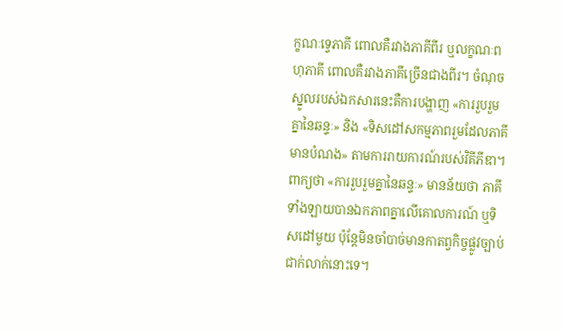ក្ខណៈទ្វេភាគី ពោលគឺរវាងភាគីពីរ ឬលក្ខណៈពហុភាគី ពោលគឺរវាងភាគីច្រើនជាងពីរ។ ចំណុចស្នូលរបស់ឯកសារនេះគឺការបង្ហាញ «ការរួបរួមគ្នានៃឆន្ទៈ» និង «ទិសដៅសកម្មភាពរួមដែលភាគីមានបំណង» តាមការរាយការណ៍របស់វិគីភីឌា។
ពាក្យថា «ការរួបរួមគ្នានៃឆន្ទៈ» មានន័យថា ភាគីទាំងឡាយបានឯកភាពគ្នាលើគោលការណ៍ ឬទិសដៅមួយ ប៉ុន្តែមិនចាំបាច់មានកាតព្វកិច្ចផ្លូវច្បាប់ជាក់លាក់នោះទេ។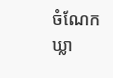ចំណែកឃ្លា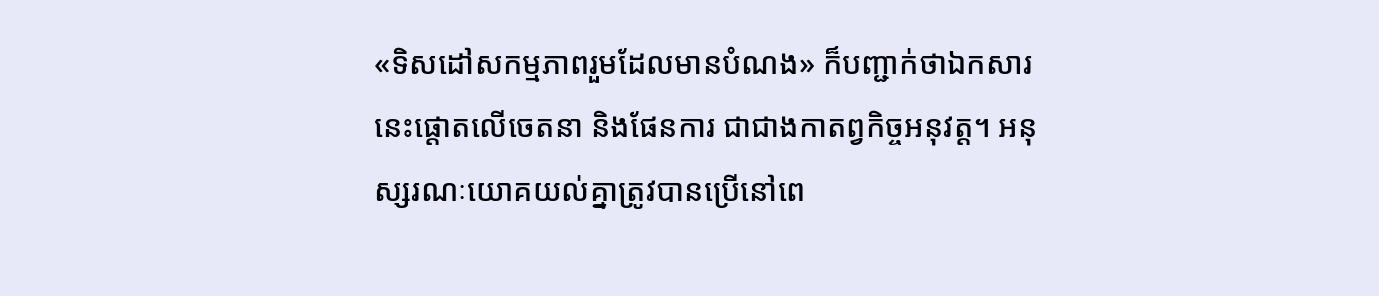«ទិសដៅសកម្មភាពរួមដែលមានបំណង» ក៏បញ្ជាក់ថាឯកសារនេះផ្តោតលើចេតនា និងផែនការ ជាជាងកាតព្វកិច្ចអនុវត្ត។ អនុស្សរណៈយោគយល់គ្នាត្រូវបានប្រើនៅពេ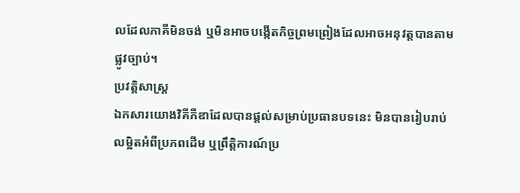លដែលភាគីមិនចង់ ឬមិនអាចបង្កើតកិច្ចព្រមព្រៀងដែលអាចអនុវត្តបានតាមផ្លូវច្បាប់។
ប្រវត្តិសាស្ត្រ
ឯកសារយោងវិគីភីឌាដែលបានផ្តល់សម្រាប់ប្រធានបទនេះ មិនបានរៀបរាប់លម្អិតអំពីប្រភពដើម ឬព្រឹត្តិការណ៍ប្រ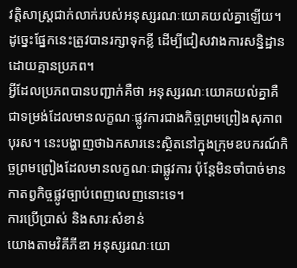វត្តិសាស្ត្រជាក់លាក់របស់អនុស្សរណៈយោគយល់គ្នាឡើយ។ ដូច្នេះផ្នែកនេះត្រូវបានរក្សាទុកខ្លី ដើម្បីជៀសវាងការសន្និដ្ឋានដោយគ្មានប្រភព។
អ្វីដែលប្រភពបានបញ្ជាក់គឺថា អនុស្សរណៈយោគយល់គ្នាគឺជាទម្រង់ដែលមានលក្ខណៈផ្លូវការជាងកិច្ចព្រមព្រៀងសុភាពបុរស។ នេះបង្ហាញថាឯកសារនេះស្ថិតនៅក្នុងក្រុមឧបករណ៍កិច្ចព្រមព្រៀងដែលមានលក្ខណៈជាផ្លូវការ ប៉ុន្តែមិនចាំបាច់មានកាតព្វកិច្ចផ្លូវច្បាប់ពេញលេញនោះទេ។
ការប្រើប្រាស់ និងសារៈសំខាន់
យោងតាមវិគីភីឌា អនុស្សរណៈយោ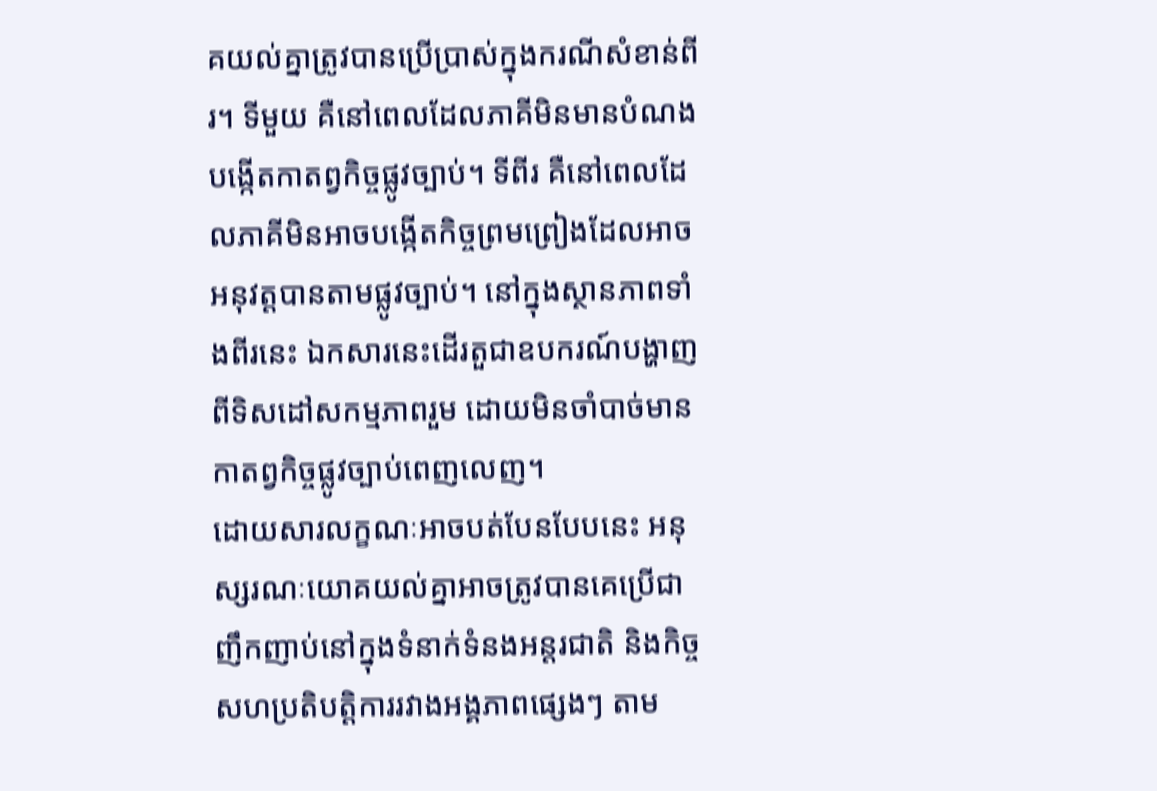គយល់គ្នាត្រូវបានប្រើប្រាស់ក្នុងករណីសំខាន់ពីរ។ ទីមួយ គឺនៅពេលដែលភាគីមិនមានបំណងបង្កើតកាតព្វកិច្ចផ្លូវច្បាប់។ ទីពីរ គឺនៅពេលដែលភាគីមិនអាចបង្កើតកិច្ចព្រមព្រៀងដែលអាចអនុវត្តបានតាមផ្លូវច្បាប់។ នៅក្នុងស្ថានភាពទាំងពីរនេះ ឯកសារនេះដើរតួជាឧបករណ៍បង្ហាញពីទិសដៅសកម្មភាពរួម ដោយមិនចាំបាច់មានកាតព្វកិច្ចផ្លូវច្បាប់ពេញលេញ។
ដោយសារលក្ខណៈអាចបត់បែនបែបនេះ អនុស្សរណៈយោគយល់គ្នាអាចត្រូវបានគេប្រើជាញឹកញាប់នៅក្នុងទំនាក់ទំនងអន្តរជាតិ និងកិច្ចសហប្រតិបត្តិការរវាងអង្គភាពផ្សេងៗ តាម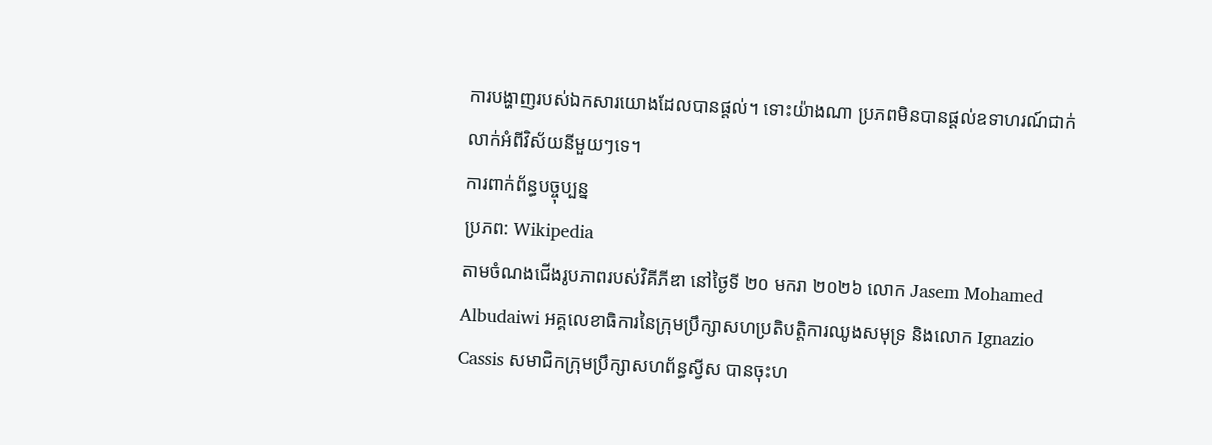ការបង្ហាញរបស់ឯកសារយោងដែលបានផ្តល់។ ទោះយ៉ាងណា ប្រភពមិនបានផ្តល់ឧទាហរណ៍ជាក់លាក់អំពីវិស័យនីមួយៗទេ។
ការពាក់ព័ន្ធបច្ចុប្បន្ន
ប្រភព: Wikipedia
តាមចំណងជើងរូបភាពរបស់វិគីភីឌា នៅថ្ងៃទី ២០ មករា ២០២៦ លោក Jasem Mohamed Albudaiwi អគ្គលេខាធិការនៃក្រុមប្រឹក្សាសហប្រតិបត្តិការឈូងសមុទ្រ និងលោក Ignazio Cassis សមាជិកក្រុមប្រឹក្សាសហព័ន្ធស្វីស បានចុះហ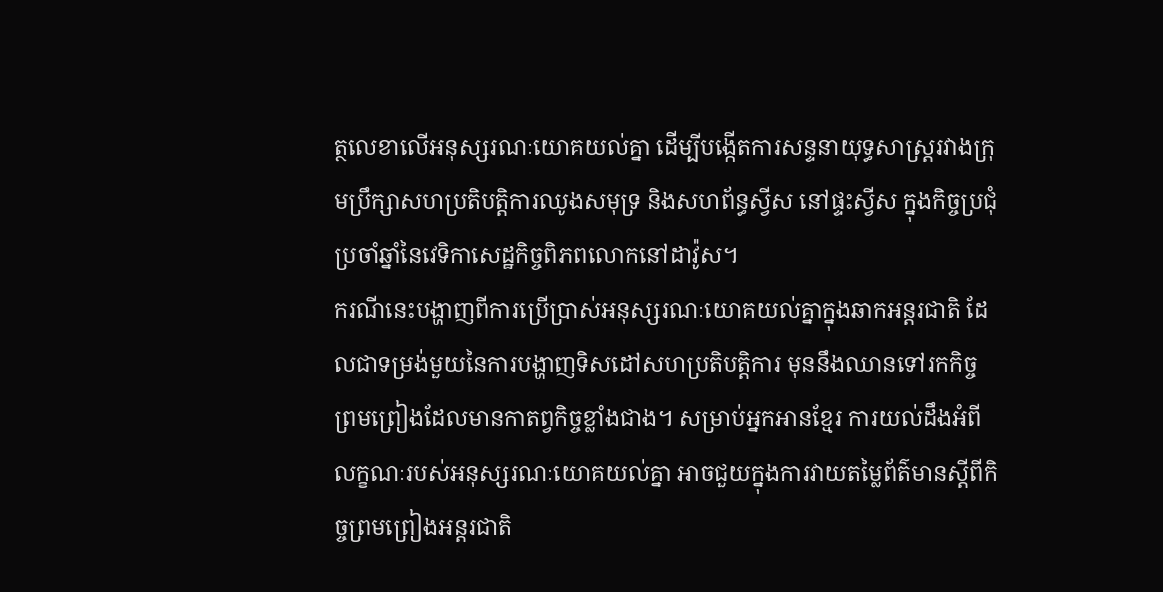ត្ថលេខាលើអនុស្សរណៈយោគយល់គ្នា ដើម្បីបង្កើតការសន្ទនាយុទ្ធសាស្ត្ររវាងក្រុមប្រឹក្សាសហប្រតិបត្តិការឈូងសមុទ្រ និងសហព័ន្ធស្វីស នៅផ្ទះស្វីស ក្នុងកិច្ចប្រជុំប្រចាំឆ្នាំនៃវេទិកាសេដ្ឋកិច្ចពិភពលោកនៅដាវ៉ូស។
ករណីនេះបង្ហាញពីការប្រើប្រាស់អនុស្សរណៈយោគយល់គ្នាក្នុងឆាកអន្តរជាតិ ដែលជាទម្រង់មួយនៃការបង្ហាញទិសដៅសហប្រតិបត្តិការ មុននឹងឈានទៅរកកិច្ចព្រមព្រៀងដែលមានកាតព្វកិច្ចខ្លាំងជាង។ សម្រាប់អ្នកអានខ្មែរ ការយល់ដឹងអំពីលក្ខណៈរបស់អនុស្សរណៈយោគយល់គ្នា អាចជួយក្នុងការវាយតម្លៃព័ត៌មានស្តីពីកិច្ចព្រមព្រៀងអន្តរជាតិ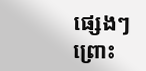ផ្សេងៗ ព្រោះ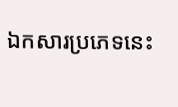ឯកសារប្រភេទនេះ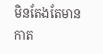មិនតែងតែមានកាត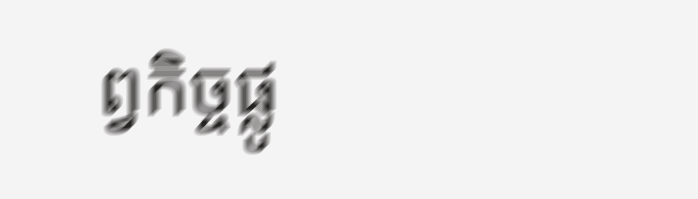ព្វកិច្ចផ្លូ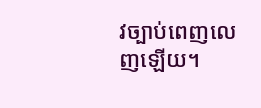វច្បាប់ពេញលេញឡើយ។